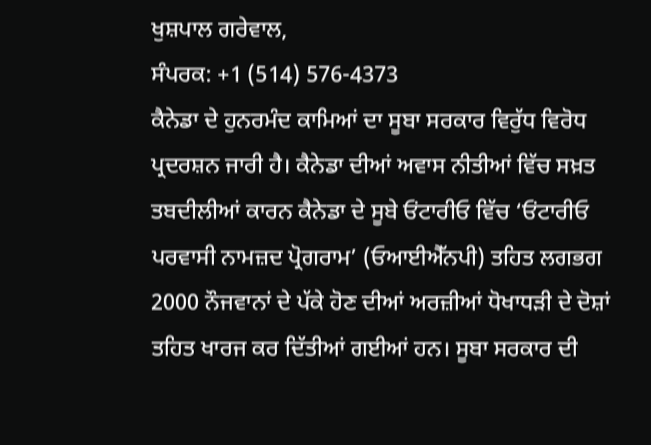ਖੁਸ਼ਪਾਲ ਗਰੇਵਾਲ,
ਸੰਪਰਕ: +1 (514) 576-4373
ਕੈਨੇਡਾ ਦੇ ਹੁਨਰਮੰਦ ਕਾਮਿਆਂ ਦਾ ਸੂਬਾ ਸਰਕਾਰ ਵਿਰੁੱਧ ਵਿਰੋਧ ਪ੍ਰਦਰਸ਼ਨ ਜਾਰੀ ਹੈ। ਕੈਨੇਡਾ ਦੀਆਂ ਅਵਾਸ ਨੀਤੀਆਂ ਵਿੱਚ ਸਖ਼ਤ ਤਬਦੀਲੀਆਂ ਕਾਰਨ ਕੈਨੇਡਾ ਦੇ ਸੂਬੇ ਓਂਟਾਰੀਓ ਵਿੱਚ ‘ਓਂਟਾਰੀਓ ਪਰਵਾਸੀ ਨਾਮਜ਼ਦ ਪ੍ਰੋਗਰਾਮ’ (ਓਆਈਐੱਨਪੀ) ਤਹਿਤ ਲਗਭਗ 2000 ਨੌਜਵਾਨਾਂ ਦੇ ਪੱਕੇ ਹੋਣ ਦੀਆਂ ਅਰਜ਼ੀਆਂ ਧੋਖਾਧੜੀ ਦੇ ਦੋਸ਼ਾਂ ਤਹਿਤ ਖਾਰਜ ਕਰ ਦਿੱਤੀਆਂ ਗਈਆਂ ਹਨ। ਸੂਬਾ ਸਰਕਾਰ ਦੀ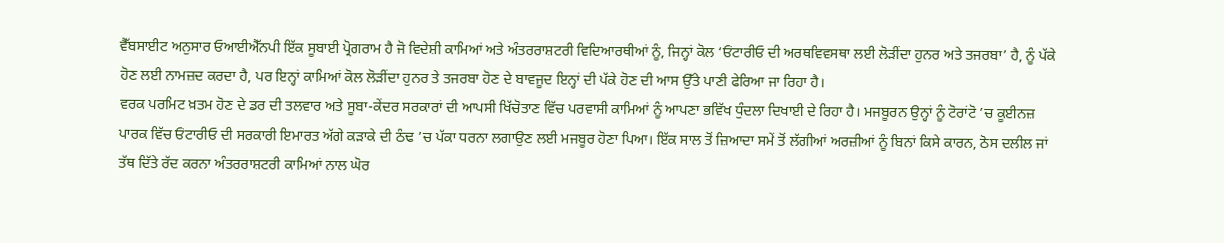ਵੈੱਬਸਾਈਟ ਅਨੁਸਾਰ ਓਆਈਐੱਨਪੀ ਇੱਕ ਸੂਬਾਈ ਪ੍ਰੋਗਰਾਮ ਹੈ ਜੋ ਵਿਦੇਸ਼ੀ ਕਾਮਿਆਂ ਅਤੇ ਅੰਤਰਰਾਸ਼ਟਰੀ ਵਿਦਿਆਰਥੀਆਂ ਨੂੰ, ਜਿਨ੍ਹਾਂ ਕੋਲ ‘ਓਂਟਾਰੀਓ ਦੀ ਅਰਥਵਿਵਸਥਾ ਲਈ ਲੋੜੀਂਦਾ ਹੁਨਰ ਅਤੇ ਤਜਰਬਾ’ ਹੈ, ਨੂੰ ਪੱਕੇ ਹੋਣ ਲਈ ਨਾਮਜ਼ਦ ਕਰਦਾ ਹੈ, ਪਰ ਇਨ੍ਹਾਂ ਕਾਮਿਆਂ ਕੋਲ ਲੋੜੀਂਦਾ ਹੁਨਰ ਤੇ ਤਜਰਬਾ ਹੋਣ ਦੇ ਬਾਵਜੂਦ ਇਨ੍ਹਾਂ ਦੀ ਪੱਕੇ ਹੋਣ ਦੀ ਆਸ ਉੱਤੇ ਪਾਣੀ ਫੇਰਿਆ ਜਾ ਰਿਹਾ ਹੈ।
ਵਰਕ ਪਰਮਿਟ ਖ਼ਤਮ ਹੋਣ ਦੇ ਡਰ ਦੀ ਤਲਵਾਰ ਅਤੇ ਸੂਬਾ-ਕੇਂਦਰ ਸਰਕਾਰਾਂ ਦੀ ਆਪਸੀ ਖਿੱਚੋਤਾਣ ਵਿੱਚ ਪਰਵਾਸੀ ਕਾਮਿਆਂ ਨੂੰ ਆਪਣਾ ਭਵਿੱਖ ਧੁੰਦਲਾ ਦਿਖਾਈ ਦੇ ਰਿਹਾ ਹੈ। ਮਜਬੂਰਨ ਉਨ੍ਹਾਂ ਨੂੰ ਟੋਰਾਂਟੋ ’ਚ ਕੂਈਨਜ਼ ਪਾਰਕ ਵਿੱਚ ਓਂਟਾਰੀਓ ਦੀ ਸਰਕਾਰੀ ਇਮਾਰਤ ਅੱਗੇ ਕੜਾਕੇ ਦੀ ਠੰਢ ’ਚ ਪੱਕਾ ਧਰਨਾ ਲਗਾਉਣ ਲਈ ਮਜਬੂਰ ਹੋਣਾ ਪਿਆ। ਇੱਕ ਸਾਲ ਤੋਂ ਜ਼ਿਆਦਾ ਸਮੇਂ ਤੋਂ ਲੱਗੀਆਂ ਅਰਜ਼ੀਆਂ ਨੂੰ ਬਿਨਾਂ ਕਿਸੇ ਕਾਰਨ, ਠੋਸ ਦਲੀਲ ਜਾਂ ਤੱਥ ਦਿੱਤੇ ਰੱਦ ਕਰਨਾ ਅੰਤਰਰਾਸ਼ਟਰੀ ਕਾਮਿਆਂ ਨਾਲ ਘੋਰ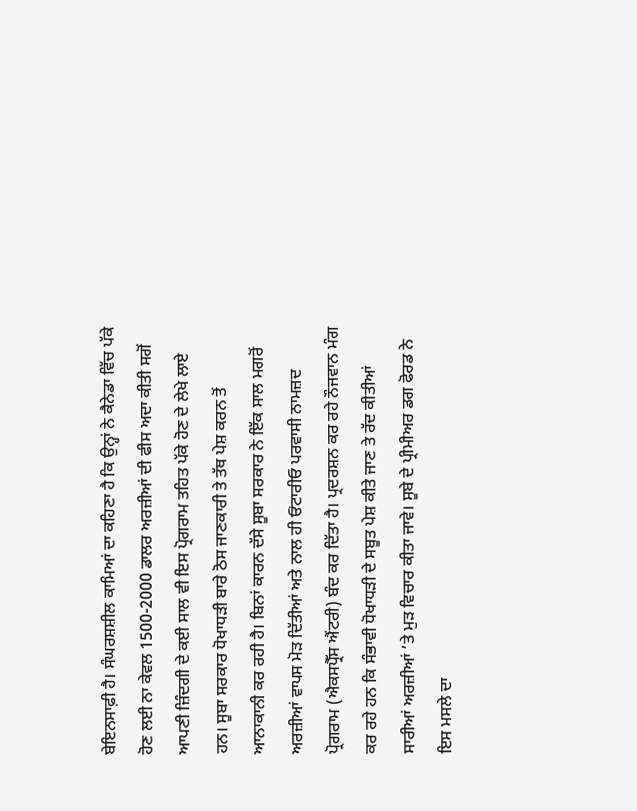ਬੇਇਨਸਾਫ਼ੀ ਹੈ। ਸੰਘਰਸ਼ਸ਼ੀਲ ਕਾਮਿਆਂ ਦਾ ਕਹਿਣਾ ਹੈ ਕਿ ਉਨ੍ਹਾਂ ਨੇ ਕੈਨੇਡਾ ਵਿੱਚ ਪੱਕੇ ਹੋਣ ਲਈ ਨਾ ਕੇਵਲ 1500-2000 ਡਾਲਰ ਅਰਜ਼ੀਆਂ ਦੀ ਫੀਸ ਅਦਾ ਕੀਤੀ ਸਗੋਂ ਆਪਣੀ ਜ਼ਿੰਦਗੀ ਦੇ ਕਈ ਸਾਲ ਵੀ ਇਸ ਪ੍ਰੋਗਰਾਮ ਤਹਿਤ ਪੱਕੇ ਹੋਣ ਦੇ ਲੇਖੇ ਲਾਏ ਹਨ। ਸੂਬਾ ਸਰਕਾਰ ਧੋਖਾਧੜੀ ਬਾਰੇ ਠੋਸ ਜਾਣਕਾਰੀ ਤੇ ਤੱਥ ਪੇਸ਼ ਕਰਨ ਤੋਂ ਆਨਾਕਾਨੀ ਕਰ ਰਹੀ ਹੈ। ਬਿਨਾਂ ਕਾਰਨ ਦੱਸੇ ਸੂਬਾ ਸਰਕਾਰ ਨੇ ਇੱਕ ਸਾਲ ਮਗਰੋਂ ਅਰਜ਼ੀਆਂ ਵਾਪਸ ਮੋੜ ਦਿੱਤੀਆਂ ਅਤੇ ਨਾਲ ਹੀ ਓਂਟਾਰੀਓ ਪਰਵਾਸੀ ਨਾਮਜ਼ਦ ਪ੍ਰੋਗਰਾਮ (ਐਕਸਪ੍ਰੈੱਸ ਐਂਟਰੀ) ਬੰਦ ਕਰ ਦਿੱਤਾ ਹੈ। ਪ੍ਰਦਰਸ਼ਨ ਕਰ ਰਹੇ ਨੌਜਵਾਨ ਮੰਗ ਕਰ ਰਹੇ ਹਨ ਕਿ ਸੰਭਾਵੀ ਧੋਖਾਧੜੀ ਦੇ ਸਬੂਤ ਪੇਸ਼ ਕੀਤੇ ਜਾਣ ਤੇ ਰੱਦ ਕੀਤੀਆਂ ਸਾਰੀਆਂ ਅਰਜ਼ੀਆਂ ’ਤੇ ਮੁੜ ਵਿਚਾਰ ਕੀਤਾ ਜਾਵੇ। ਸੂਬੇ ਦੇ ਪ੍ਰੀਮੀਅਰ ਡਗ ਫੋਰਡ ਨੇ ਇਸ ਮਸਲੇ ਦਾ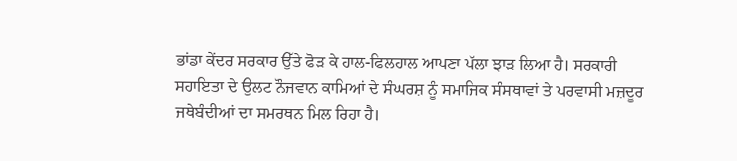ਭਾਂਡਾ ਕੇਂਦਰ ਸਰਕਾਰ ਉੱਤੇ ਫੋੜ ਕੇ ਹਾਲ-ਫਿਲਹਾਲ ਆਪਣਾ ਪੱਲਾ ਝਾੜ ਲਿਆ ਹੈ। ਸਰਕਾਰੀ ਸਹਾਇਤਾ ਦੇ ਉਲਟ ਨੌਜਵਾਨ ਕਾਮਿਆਂ ਦੇ ਸੰਘਰਸ਼ ਨੂੰ ਸਮਾਜਿਕ ਸੰਸਥਾਵਾਂ ਤੇ ਪਰਵਾਸੀ ਮਜ਼ਦੂਰ ਜਥੇਬੰਦੀਆਂ ਦਾ ਸਮਰਥਨ ਮਿਲ ਰਿਹਾ ਹੈ।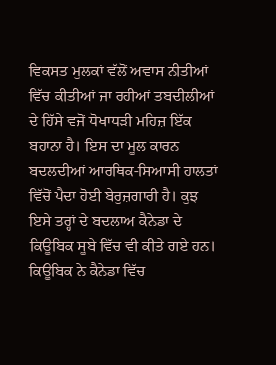ਵਿਕਸਤ ਮੁਲਕਾਂ ਵੱਲੋਂ ਅਵਾਸ ਨੀਤੀਆਂ ਵਿੱਚ ਕੀਤੀਆਂ ਜਾ ਰਹੀਆਂ ਤਬਦੀਲੀਆਂ ਦੇ ਹਿੱਸੇ ਵਜੋਂ ਧੋਖਾਧੜੀ ਮਹਿਜ਼ ਇੱਕ ਬਹਾਨਾ ਹੈ। ਇਸ ਦਾ ਮੂਲ ਕਾਰਨ ਬਦਲਦੀਆਂ ਆਰਥਿਕ-ਸਿਆਸੀ ਹਾਲਤਾਂ ਵਿੱਚੋਂ ਪੈਦਾ ਹੋਈ ਬੇਰੁਜ਼ਗਾਰੀ ਹੈ। ਕੁਝ ਇਸੇ ਤਰ੍ਹਾਂ ਦੇ ਬਦਲਾਅ ਕੈਨੇਡਾ ਦੇ ਕਿਊਬਿਕ ਸੂਬੇ ਵਿੱਚ ਵੀ ਕੀਤੇ ਗਏ ਹਨ। ਕਿਊਬਿਕ ਨੇ ਕੈਨੇਡਾ ਵਿੱਚ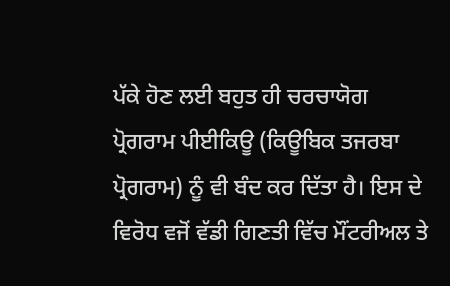ਪੱਕੇ ਹੋਣ ਲਈ ਬਹੁਤ ਹੀ ਚਰਚਾਯੋਗ ਪ੍ਰੋਗਰਾਮ ਪੀਈਕਿਊ (ਕਿਊਬਿਕ ਤਜਰਬਾ ਪ੍ਰੋਗਰਾਮ) ਨੂੰ ਵੀ ਬੰਦ ਕਰ ਦਿੱਤਾ ਹੈ। ਇਸ ਦੇ ਵਿਰੋਧ ਵਜੋਂ ਵੱਡੀ ਗਿਣਤੀ ਵਿੱਚ ਮੌਂਟਰੀਅਲ ਤੇ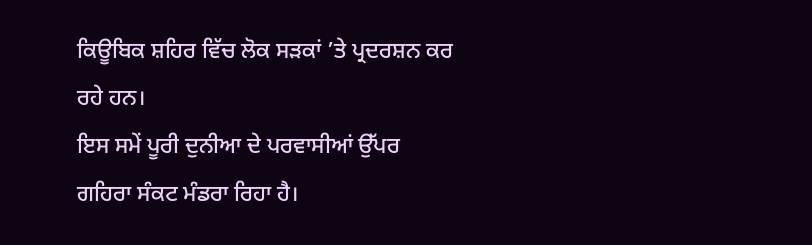ਕਿਊਬਿਕ ਸ਼ਹਿਰ ਵਿੱਚ ਲੋਕ ਸੜਕਾਂ ’ਤੇ ਪ੍ਰਦਰਸ਼ਨ ਕਰ ਰਹੇ ਹਨ।
ਇਸ ਸਮੇਂ ਪੂਰੀ ਦੁਨੀਆ ਦੇ ਪਰਵਾਸੀਆਂ ਉੱਪਰ ਗਹਿਰਾ ਸੰਕਟ ਮੰਡਰਾ ਰਿਹਾ ਹੈ।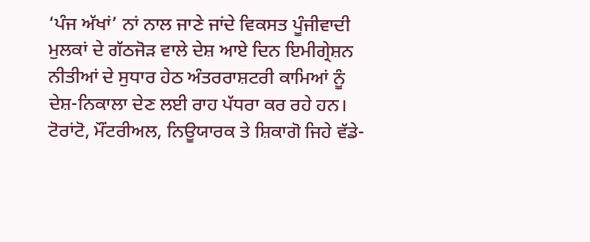‘ਪੰਜ ਅੱਖਾਂ’ ਨਾਂ ਨਾਲ ਜਾਣੇ ਜਾਂਦੇ ਵਿਕਸਤ ਪੂੰਜੀਵਾਦੀ ਮੁਲਕਾਂ ਦੇ ਗੱਠਜੋੜ ਵਾਲੇ ਦੇਸ਼ ਆਏ ਦਿਨ ਇਮੀਗ੍ਰੇਸ਼ਨ ਨੀਤੀਆਂ ਦੇ ਸੁਧਾਰ ਹੇਠ ਅੰਤਰਰਾਸ਼ਟਰੀ ਕਾਮਿਆਂ ਨੂੰ ਦੇਸ਼-ਨਿਕਾਲਾ ਦੇਣ ਲਈ ਰਾਹ ਪੱਧਰਾ ਕਰ ਰਹੇ ਹਨ। ਟੋਰਾਂਟੋ, ਮੌਂਟਰੀਅਲ, ਨਿਊਯਾਰਕ ਤੇ ਸ਼ਿਕਾਗੋ ਜਿਹੇ ਵੱਡੇ-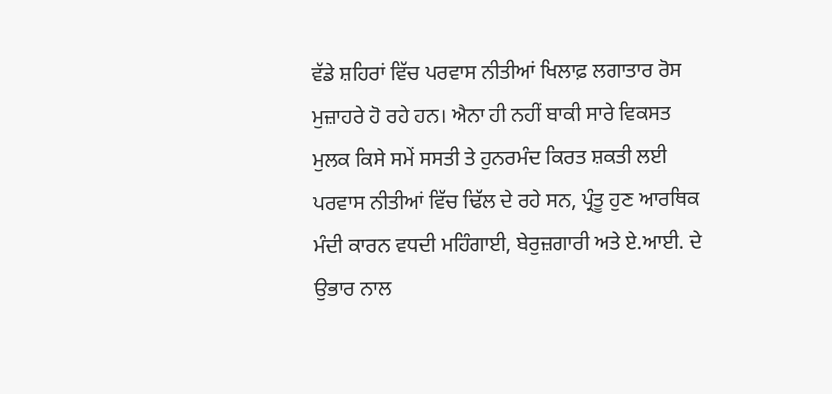ਵੱਡੇ ਸ਼ਹਿਰਾਂ ਵਿੱਚ ਪਰਵਾਸ ਨੀਤੀਆਂ ਖਿਲਾਫ਼ ਲਗਾਤਾਰ ਰੋਸ ਮੁਜ਼ਾਹਰੇ ਹੋ ਰਹੇ ਹਨ। ਐਨਾ ਹੀ ਨਹੀਂ ਬਾਕੀ ਸਾਰੇ ਵਿਕਸਤ ਮੁਲਕ ਕਿਸੇ ਸਮੇਂ ਸਸਤੀ ਤੇ ਹੁਨਰਮੰਦ ਕਿਰਤ ਸ਼ਕਤੀ ਲਈ ਪਰਵਾਸ ਨੀਤੀਆਂ ਵਿੱਚ ਢਿੱਲ ਦੇ ਰਹੇ ਸਨ, ਪ੍ਰੰਤੂ ਹੁਣ ਆਰਥਿਕ ਮੰਦੀ ਕਾਰਨ ਵਧਦੀ ਮਹਿੰਗਾਈ, ਬੇਰੁਜ਼ਗਾਰੀ ਅਤੇ ਏ.ਆਈ. ਦੇ ਉਭਾਰ ਨਾਲ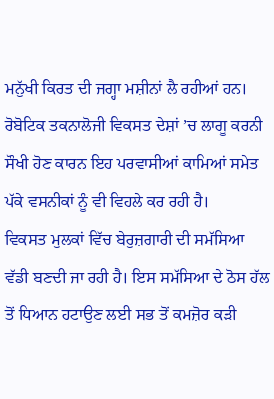ਮਨੁੱਖੀ ਕਿਰਤ ਦੀ ਜਗ੍ਹਾ ਮਸ਼ੀਨਾਂ ਲੈ ਰਹੀਆਂ ਹਨ। ਰੋਬੋਟਿਕ ਤਕਨਾਲੋਜੀ ਵਿਕਸਤ ਦੇਸ਼ਾਂ ’ਚ ਲਾਗੂ ਕਰਨੀ ਸੌਖੀ ਹੋਣ ਕਾਰਨ ਇਹ ਪਰਵਾਸੀਆਂ ਕਾਮਿਆਂ ਸਮੇਤ ਪੱਕੇ ਵਸਨੀਕਾਂ ਨੂੰ ਵੀ ਵਿਹਲੇ ਕਰ ਰਹੀ ਹੈ।
ਵਿਕਸਤ ਮੁਲਕਾਂ ਵਿੱਚ ਬੇਰੁਜ਼ਗਾਰੀ ਦੀ ਸਮੱਸਿਆ ਵੱਡੀ ਬਣਦੀ ਜਾ ਰਹੀ ਹੈ। ਇਸ ਸਮੱਸਿਆ ਦੇ ਠੋਸ ਹੱਲ ਤੋਂ ਧਿਆਨ ਹਟਾਉਣ ਲਈ ਸਭ ਤੋਂ ਕਮਜ਼ੋਰ ਕੜੀ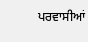ਪਰਵਾਸੀਆਂ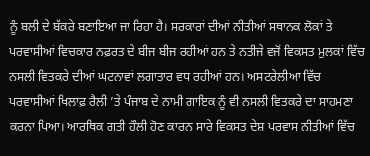ਨੂੰ ਬਲੀ ਦੇ ਬੱਕਰੇ ਬਣਾਇਆ ਜਾ ਰਿਹਾ ਹੈ। ਸਰਕਾਰਾਂ ਦੀਆਂ ਨੀਤੀਆਂ ਸਥਾਨਕ ਲੋਕਾਂ ਤੇ ਪਰਵਾਸੀਆਂ ਵਿਚਕਾਰ ਨਫ਼ਰਤ ਦੇ ਬੀਜ ਬੀਜ ਰਹੀਆਂ ਹਨ ਤੇ ਨਤੀਜੇ ਵਜੋਂ ਵਿਕਸਤ ਮੁਲਕਾਂ ਵਿੱਚ ਨਸਲੀ ਵਿਤਕਰੇ ਦੀਆਂ ਘਟਨਾਵਾਂ ਲਗਾਤਾਰ ਵਧ ਰਹੀਆਂ ਹਨ। ਅਸਟਰੇਲੀਆ ਵਿੱਚ ਪਰਵਾਸੀਆਂ ਖਿਲਾਫ਼ ਰੈਲੀ ’ਤੇ ਪੰਜਾਬ ਦੇ ਨਾਮੀ ਗਾਇਕ ਨੂੰ ਵੀ ਨਸਲੀ ਵਿਤਕਰੇ ਦਾ ਸਾਹਮਣਾ ਕਰਨਾ ਪਿਆ। ਆਰਥਿਕ ਗਤੀ ਹੌਲੀ ਹੋਣ ਕਾਰਨ ਸਾਰੇ ਵਿਕਸਤ ਦੇਸ਼ ਪਰਵਾਸ ਨੀਤੀਆਂ ਵਿੱਚ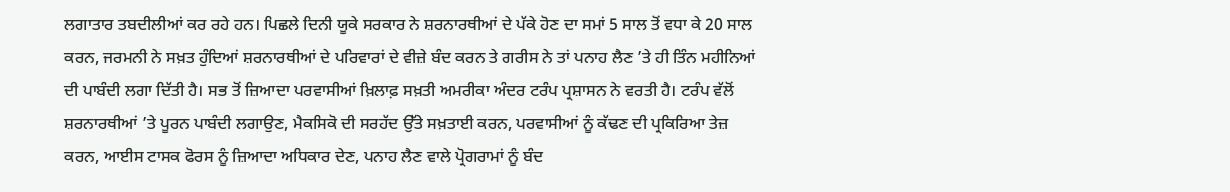ਲਗਾਤਾਰ ਤਬਦੀਲੀਆਂ ਕਰ ਰਹੇ ਹਨ। ਪਿਛਲੇ ਦਿਨੀ ਯੂਕੇ ਸਰਕਾਰ ਨੇ ਸ਼ਰਨਾਰਥੀਆਂ ਦੇ ਪੱਕੇ ਹੋਣ ਦਾ ਸਮਾਂ 5 ਸਾਲ ਤੋਂ ਵਧਾ ਕੇ 20 ਸਾਲ ਕਰਨ, ਜਰਮਨੀ ਨੇ ਸਖ਼ਤ ਹੁੰਦਿਆਂ ਸ਼ਰਨਾਰਥੀਆਂ ਦੇ ਪਰਿਵਾਰਾਂ ਦੇ ਵੀਜ਼ੇ ਬੰਦ ਕਰਨ ਤੇ ਗਰੀਸ ਨੇ ਤਾਂ ਪਨਾਹ ਲੈਣ ’ਤੇ ਹੀ ਤਿੰਨ ਮਹੀਨਿਆਂ ਦੀ ਪਾਬੰਦੀ ਲਗਾ ਦਿੱਤੀ ਹੈ। ਸਭ ਤੋਂ ਜ਼ਿਆਦਾ ਪਰਵਾਸੀਆਂ ਖ਼ਿਲਾਫ਼ ਸਖ਼ਤੀ ਅਮਰੀਕਾ ਅੰਦਰ ਟਰੰਪ ਪ੍ਰਸ਼ਾਸਨ ਨੇ ਵਰਤੀ ਹੈ। ਟਰੰਪ ਵੱਲੋਂ ਸ਼ਰਨਾਰਥੀਆਂ ’ਤੇ ਪੂਰਨ ਪਾਬੰਦੀ ਲਗਾਉਣ, ਮੈਕਸਿਕੋ ਦੀ ਸਰਹੱਦ ਉੱਤੇ ਸਖ਼ਤਾਈ ਕਰਨ, ਪਰਵਾਸੀਆਂ ਨੂੰ ਕੱਢਣ ਦੀ ਪ੍ਰਕਿਰਿਆ ਤੇਜ਼ ਕਰਨ, ਆਈਸ ਟਾਸਕ ਫੋਰਸ ਨੂੰ ਜ਼ਿਆਦਾ ਅਧਿਕਾਰ ਦੇਣ, ਪਨਾਹ ਲੈਣ ਵਾਲੇ ਪ੍ਰੋਗਰਾਮਾਂ ਨੂੰ ਬੰਦ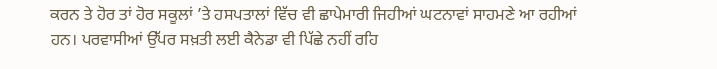ਕਰਨ ਤੇ ਹੋਰ ਤਾਂ ਹੋਰ ਸਕੂਲਾਂ ’ਤੇ ਹਸਪਤਾਲਾਂ ਵਿੱਚ ਵੀ ਛਾਪੇਮਾਰੀ ਜਿਹੀਆਂ ਘਟਨਾਵਾਂ ਸਾਹਮਣੇ ਆ ਰਹੀਆਂ ਹਨ। ਪਰਵਾਸੀਆਂ ਉੱਪਰ ਸਖ਼ਤੀ ਲਈ ਕੈਨੇਡਾ ਵੀ ਪਿੱਛੇ ਨਹੀਂ ਰਹਿ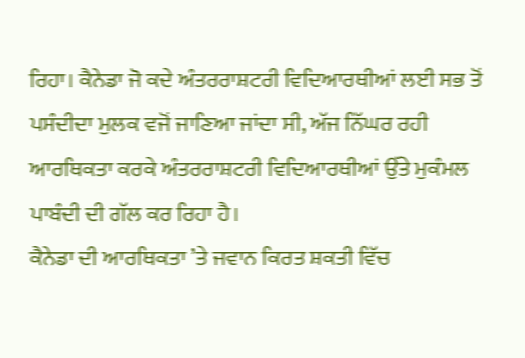ਰਿਹਾ। ਕੈਨੇਡਾ ਜੋ ਕਦੇ ਅੰਤਰਰਾਸ਼ਟਰੀ ਵਿਦਿਆਰਥੀਆਂ ਲਈ ਸਭ ਤੋਂ ਪਸੰਦੀਦਾ ਮੁਲਕ ਵਜੋਂ ਜਾਣਿਆ ਜਾਂਦਾ ਸੀ, ਅੱਜ ਨਿੱਘਰ ਰਹੀ ਆਰਥਿਕਤਾ ਕਰਕੇ ਅੰਤਰਰਾਸ਼ਟਰੀ ਵਿਦਿਆਰਥੀਆਂ ਉੱਤੇ ਮੁਕੰਮਲ ਪਾਬੰਦੀ ਦੀ ਗੱਲ ਕਰ ਰਿਹਾ ਹੈ।
ਕੈਨੇਡਾ ਦੀ ਆਰਥਿਕਤਾ ’ਤੇ ਜਵਾਨ ਕਿਰਤ ਸ਼ਕਤੀ ਵਿੱਚ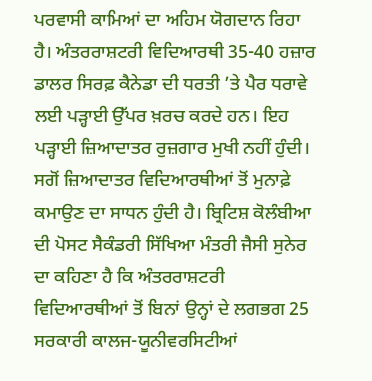ਪਰਵਾਸੀ ਕਾਮਿਆਂ ਦਾ ਅਹਿਮ ਯੋਗਦਾਨ ਰਿਹਾ ਹੈ। ਅੰਤਰਰਾਸ਼ਟਰੀ ਵਿਦਿਆਰਥੀ 35-40 ਹਜ਼ਾਰ ਡਾਲਰ ਸਿਰਫ਼ ਕੈਨੇਡਾ ਦੀ ਧਰਤੀ ’ਤੇ ਪੈਰ ਧਰਾਵੇ ਲਈ ਪੜ੍ਹਾਈ ਉੱਪਰ ਖ਼ਰਚ ਕਰਦੇ ਹਨ। ਇਹ ਪੜ੍ਹਾਈ ਜ਼ਿਆਦਾਤਰ ਰੁਜ਼ਗਾਰ ਮੁਖੀ ਨਹੀਂ ਹੁੰਦੀ। ਸਗੋਂ ਜ਼ਿਆਦਾਤਰ ਵਿਦਿਆਰਥੀਆਂ ਤੋਂ ਮੁਨਾਫ਼ੇ ਕਮਾਉਣ ਦਾ ਸਾਧਨ ਹੁੰਦੀ ਹੈ। ਬ੍ਰਿਟਿਸ਼ ਕੋਲੰਬੀਆ ਦੀ ਪੋਸਟ ਸੈਕੰਡਰੀ ਸਿੱਖਿਆ ਮੰਤਰੀ ਜੈਸੀ ਸੁਨੇਰ ਦਾ ਕਹਿਣਾ ਹੈ ਕਿ ਅੰਤਰਰਾਸ਼ਟਰੀ ਵਿਦਿਆਰਥੀਆਂ ਤੋਂ ਬਿਨਾਂ ਉਨ੍ਹਾਂ ਦੇ ਲਗਭਗ 25 ਸਰਕਾਰੀ ਕਾਲਜ-ਯੂਨੀਵਰਸਿਟੀਆਂ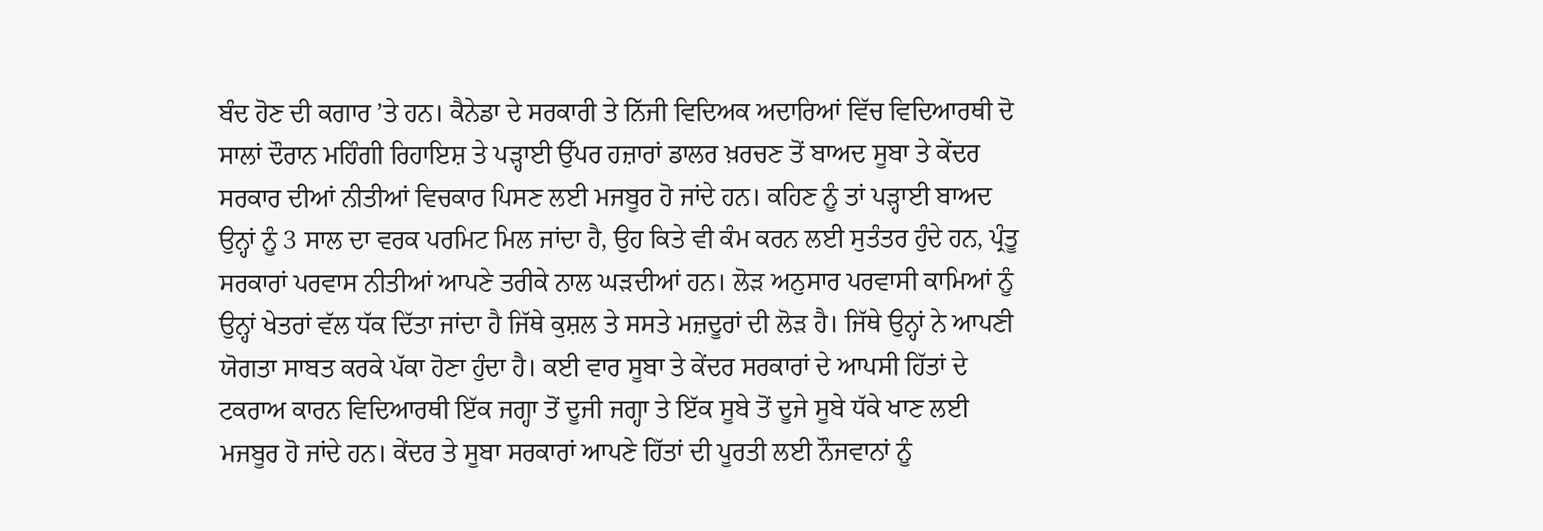ਬੰਦ ਹੋਣ ਦੀ ਕਗਾਰ ’ਤੇ ਹਨ। ਕੈਨੇਡਾ ਦੇ ਸਰਕਾਰੀ ਤੇ ਨਿੱਜੀ ਵਿਦਿਅਕ ਅਦਾਰਿਆਂ ਵਿੱਚ ਵਿਦਿਆਰਥੀ ਦੋ ਸਾਲਾਂ ਦੌਰਾਨ ਮਹਿੰਗੀ ਰਿਹਾਇਸ਼ ਤੇ ਪੜ੍ਹਾਈ ਉੱਪਰ ਹਜ਼ਾਰਾਂ ਡਾਲਰ ਖ਼ਰਚਣ ਤੋਂ ਬਾਅਦ ਸੂਬਾ ਤੇ ਕੇਂਦਰ ਸਰਕਾਰ ਦੀਆਂ ਨੀਤੀਆਂ ਵਿਚਕਾਰ ਪਿਸਣ ਲਈ ਮਜਬੂਰ ਹੋ ਜਾਂਦੇ ਹਨ। ਕਹਿਣ ਨੂੰ ਤਾਂ ਪੜ੍ਹਾਈ ਬਾਅਦ ਉਨ੍ਹਾਂ ਨੂੰ 3 ਸਾਲ ਦਾ ਵਰਕ ਪਰਮਿਟ ਮਿਲ ਜਾਂਦਾ ਹੈ, ਉਹ ਕਿਤੇ ਵੀ ਕੰਮ ਕਰਨ ਲਈ ਸੁਤੰਤਰ ਹੁੰਦੇ ਹਨ, ਪ੍ਰੰਤੂ ਸਰਕਾਰਾਂ ਪਰਵਾਸ ਨੀਤੀਆਂ ਆਪਣੇ ਤਰੀਕੇ ਨਾਲ ਘੜਦੀਆਂ ਹਨ। ਲੋੜ ਅਨੁਸਾਰ ਪਰਵਾਸੀ ਕਾਮਿਆਂ ਨੂੰ ਉਨ੍ਹਾਂ ਖੇਤਰਾਂ ਵੱਲ ਧੱਕ ਦਿੱਤਾ ਜਾਂਦਾ ਹੈ ਜਿੱਥੇ ਕੁਸ਼ਲ ਤੇ ਸਸਤੇ ਮਜ਼ਦੂਰਾਂ ਦੀ ਲੋੜ ਹੈ। ਜਿੱਥੇ ਉਨ੍ਹਾਂ ਨੇ ਆਪਣੀ ਯੋਗਤਾ ਸਾਬਤ ਕਰਕੇ ਪੱਕਾ ਹੋਣਾ ਹੁੰਦਾ ਹੈ। ਕਈ ਵਾਰ ਸੂਬਾ ਤੇ ਕੇਂਦਰ ਸਰਕਾਰਾਂ ਦੇ ਆਪਸੀ ਹਿੱਤਾਂ ਦੇ ਟਕਰਾਅ ਕਾਰਨ ਵਿਦਿਆਰਥੀ ਇੱਕ ਜਗ੍ਹਾ ਤੋਂ ਦੂਜੀ ਜਗ੍ਹਾ ਤੇ ਇੱਕ ਸੂਬੇ ਤੋਂ ਦੂਜੇ ਸੂਬੇ ਧੱਕੇ ਖਾਣ ਲਈ ਮਜਬੂਰ ਹੋ ਜਾਂਦੇ ਹਨ। ਕੇਂਦਰ ਤੇ ਸੂਬਾ ਸਰਕਾਰਾਂ ਆਪਣੇ ਹਿੱਤਾਂ ਦੀ ਪੂਰਤੀ ਲਈ ਨੌਜਵਾਨਾਂ ਨੂੰ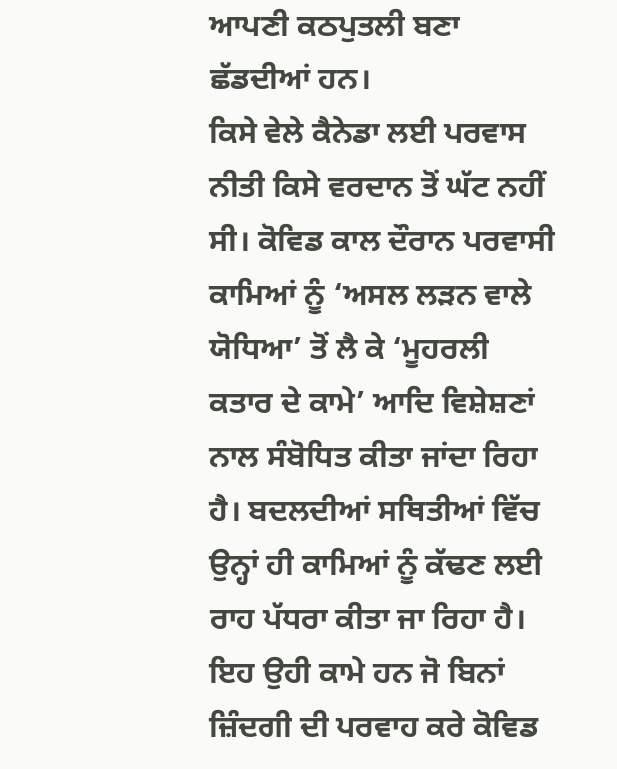ਆਪਣੀ ਕਠਪੁਤਲੀ ਬਣਾ ਛੱਡਦੀਆਂ ਹਨ।
ਕਿਸੇ ਵੇਲੇ ਕੈਨੇਡਾ ਲਈ ਪਰਵਾਸ ਨੀਤੀ ਕਿਸੇ ਵਰਦਾਨ ਤੋਂ ਘੱਟ ਨਹੀਂ ਸੀ। ਕੋਵਿਡ ਕਾਲ ਦੌਰਾਨ ਪਰਵਾਸੀ ਕਾਮਿਆਂ ਨੂੰ ‘ਅਸਲ ਲੜਨ ਵਾਲੇ ਯੋਧਿਆ’ ਤੋਂ ਲੈ ਕੇ ‘ਮੂਹਰਲੀ ਕਤਾਰ ਦੇ ਕਾਮੇ’ ਆਦਿ ਵਿਸ਼ੇਸ਼ਣਾਂ ਨਾਲ ਸੰਬੋਧਿਤ ਕੀਤਾ ਜਾਂਦਾ ਰਿਹਾ ਹੈ। ਬਦਲਦੀਆਂ ਸਥਿਤੀਆਂ ਵਿੱਚ ਉਨ੍ਹਾਂ ਹੀ ਕਾਮਿਆਂ ਨੂੰ ਕੱਢਣ ਲਈ ਰਾਹ ਪੱਧਰਾ ਕੀਤਾ ਜਾ ਰਿਹਾ ਹੈ। ਇਹ ਉਹੀ ਕਾਮੇ ਹਨ ਜੋ ਬਿਨਾਂ ਜ਼ਿੰਦਗੀ ਦੀ ਪਰਵਾਹ ਕਰੇ ਕੋਵਿਡ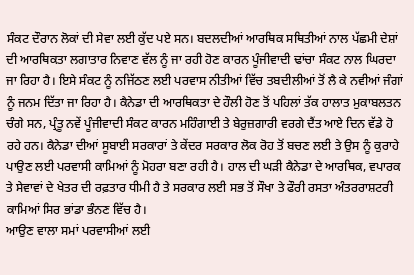ਸੰਕਟ ਦੌਰਾਨ ਲੋਕਾਂ ਦੀ ਸੇਵਾ ਲਈ ਕੁੱਦ ਪਏ ਸਨ। ਬਦਲਦੀਆਂ ਆਰਥਿਕ ਸਥਿਤੀਆਂ ਨਾਲ ਪੱਛਮੀ ਦੇਸ਼ਾਂ ਦੀ ਆਰਥਿਕਤਾ ਲਗਾਤਾਰ ਨਿਵਾਣ ਵੱਲ ਨੂੰ ਜਾ ਰਹੀ ਹੋਣ ਕਾਰਨ ਪੂੰਜੀਵਾਦੀ ਢਾਂਚਾ ਸੰਕਟ ਨਾਲ ਘਿਰਦਾ ਜਾ ਰਿਹਾ ਹੈ। ਇਸੇ ਸੰਕਟ ਨੂੰ ਨਜਿੱਠਣ ਲਈ ਪਰਵਾਸ ਨੀਤੀਆਂ ਵਿੱਚ ਤਬਦੀਲੀਆਂ ਤੋਂ ਲੈ ਕੇ ਨਵੀਆਂ ਜੰਗਾਂ ਨੂੰ ਜਨਮ ਦਿੱਤਾ ਜਾ ਰਿਹਾ ਹੈ। ਕੈਨੇਡਾ ਦੀ ਆਰਥਿਕਤਾ ਦੇ ਹੌਲੀ ਹੋਣ ਤੋਂ ਪਹਿਲਾਂ ਤੱਕ ਹਾਲਾਤ ਮੁਕਾਬਲਤਨ ਚੰਗੇ ਸਨ, ਪ੍ਰੰਤੂ ਨਵੇਂ ਪੂੰਜੀਵਾਦੀ ਸੰਕਟ ਕਾਰਨ ਮਹਿੰਗਾਈ ਤੇ ਬੇਰੁਜ਼ਗਾਰੀ ਵਰਗੇ ਦੈਂਤ ਆਏ ਦਿਨ ਵੱਡੇ ਹੋ ਰਹੇ ਹਨ। ਕੈਨੇਡਾ ਦੀਆਂ ਸੂਬਾਈ ਸਰਕਾਰਾਂ ਤੇ ਕੇਂਦਰ ਸਰਕਾਰ ਲੋਕ ਰੋਹ ਤੋਂ ਬਚਣ ਲਈ ਤੇ ਉਸ ਨੂੰ ਕੁਰਾਹੇ ਪਾਉਣ ਲਈ ਪਰਵਾਸੀ ਕਾਮਿਆਂ ਨੂੰ ਮੋਹਰਾ ਬਣਾ ਰਹੀ ਹੈ। ਹਾਲ ਦੀ ਘੜੀ ਕੈਨੇਡਾ ਦੇ ਆਰਥਿਕ, ਵਪਾਰਕ ਤੇ ਸੇਵਾਵਾਂ ਦੇ ਖੇਤਰ ਦੀ ਰਫ਼ਤਾਰ ਧੀਮੀ ਹੈ ਤੇ ਸਰਕਾਰ ਲਈ ਸਭ ਤੋਂ ਸੌਖਾ ਤੇ ਫੌਰੀ ਰਸਤਾ ਅੰਤਰਰਾਸ਼ਟਰੀ ਕਾਮਿਆਂ ਸਿਰ ਭਾਂਡਾ ਭੰਨਣ ਵਿੱਚ ਹੈ।
ਆਉਣ ਵਾਲਾ ਸਮਾਂ ਪਰਵਾਸੀਆਂ ਲਈ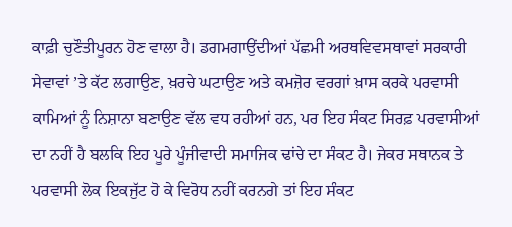ਕਾਫ਼ੀ ਚੁਣੌਤੀਪੂਰਨ ਹੋਣ ਵਾਲਾ ਹੈ। ਡਗਮਗਾਉਂਦੀਆਂ ਪੱਛਮੀ ਅਰਥਵਿਵਸਥਾਵਾਂ ਸਰਕਾਰੀ ਸੇਵਾਵਾਂ ’ਤੇ ਕੱਟ ਲਗਾਉਣ, ਖ਼ਰਚੇ ਘਟਾਉਣ ਅਤੇ ਕਮਜ਼ੋਰ ਵਰਗਾਂ ਖ਼ਾਸ ਕਰਕੇ ਪਰਵਾਸੀ ਕਾਮਿਆਂ ਨੂੰ ਨਿਸ਼ਾਨਾ ਬਣਾਉਣ ਵੱਲ ਵਧ ਰਹੀਆਂ ਹਨ, ਪਰ ਇਹ ਸੰਕਟ ਸਿਰਫ਼ ਪਰਵਾਸੀਆਂ ਦਾ ਨਹੀਂ ਹੈ ਬਲਕਿ ਇਹ ਪੂਰੇ ਪੂੰਜੀਵਾਦੀ ਸਮਾਜਿਕ ਢਾਂਚੇ ਦਾ ਸੰਕਟ ਹੈ। ਜੇਕਰ ਸਥਾਨਕ ਤੇ ਪਰਵਾਸੀ ਲੋਕ ਇਕਜੁੱਟ ਹੋ ਕੇ ਵਿਰੋਧ ਨਹੀਂ ਕਰਨਗੇ ਤਾਂ ਇਹ ਸੰਕਟ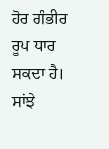ਹੋਰ ਗੰਭੀਰ ਰੂਪ ਧਾਰ ਸਕਦਾ ਹੈ। ਸਾਂਝੇ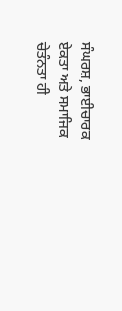ਸੰਘਰਸ਼, ਭਾਈਚਾਰਕ ਏਕਤਾ ਅਤੇ ਸਮਾਜਿਕ ਚੇਤੰਨਤਾ ਹੀ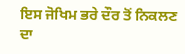ਇਸ ਜੋਖਿਮ ਭਰੇ ਦੌਰ ਤੋਂ ਨਿਕਲਣ ਦਾ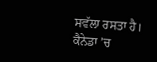ਸਵੱਲਾ ਰਸਤਾ ਹੈ।
ਕੈਨੇਡਾ ’ਚ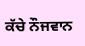ਕੱਚੇ ਨੌਜਵਾਨ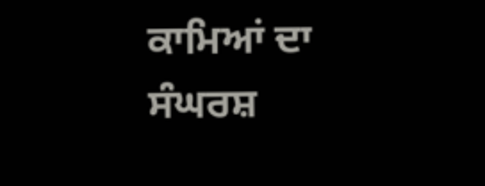ਕਾਮਿਆਂ ਦਾ ਸੰਘਰਸ਼